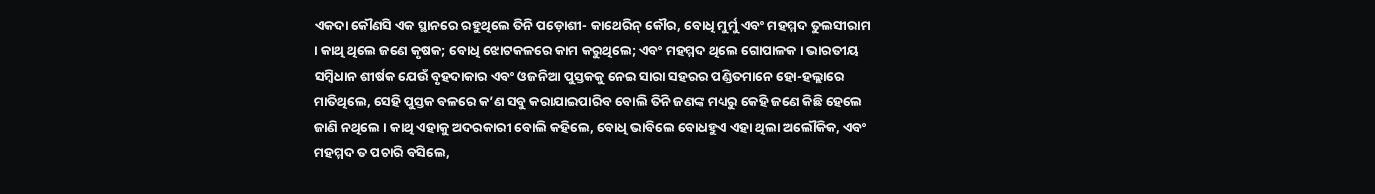ଏକଦା କୌଣସି ଏକ ସ୍ଥାନରେ ରହୁଥିଲେ ତିନି ପଡ଼ୋଶୀ- କାଥେରିନ୍ କୌର, ବୋଧି ମୁର୍ମୁ ଏବଂ ମହମ୍ମଦ ତୁଲସୀରାମ । କାଥି ଥିଲେ ଜଣେ କୃଷକ; ବୋଧି ଝୋଟକଳରେ କାମ କରୁଥିଲେ; ଏବଂ ମହମ୍ମଦ ଥିଲେ ଗୋପାଳକ । ଭାରତୀୟ ସମ୍ବିଧାନ ଶୀର୍ଷକ ଯେଉଁ ବୃହଦାକାର ଏବଂ ଓଜନିଆ ପୁସ୍ତକକୁ ନେଇ ସାରା ସହରର ପଣ୍ଡିତମାନେ ହୋ-ହଲ୍ଲାରେ ମାତିଥିଲେ, ସେହି ପୁସ୍ତକ ବଳରେ କ’ଣ ସବୁ କରାଯାଇପାରିବ ବୋଲି ତିନି ଜଣଙ୍କ ମଧ୍ୟରୁ କେହି ଜଣେ କିଛି ହେଲେ ଜାଣି ନଥିଲେ । କାଥି ଏହାକୁ ଅଦରକାରୀ ବୋଲି କହିଲେ, ବୋଧି ଭାବିଲେ ବୋଧହୁଏ ଏହା ଥିଲା ଅଲୌକିକ, ଏବଂ ମହମ୍ମଦ ତ ପଚାରି ବସିଲେ,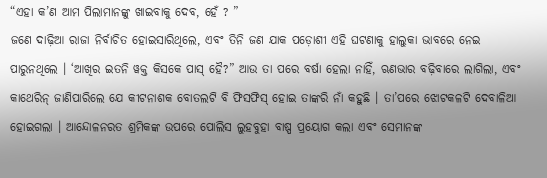“ଏହା କ’ଣ ଆମ ପିଲାମାନଙ୍କୁ ଖାଇବାକୁ ଦେବ, ହେଁ ? ”
ଜଣେ ଦାଢ଼ିଆ ରାଜା ନିର୍ବାଚିତ ହୋଇସାରିଥିଲେ, ଏବଂ ତିନି ଜଣ ଯାକ ପଡ଼ୋଶୀ ଏହି ଘଟଣାକୁ ହାଲୁକା ଭାବରେ ନେଇ ପାରୁନଥିଲେ । ‘ଆଖିର ଇତନି ୱକ୍ତ କିସକେ ପାସ୍ ହୈ?” ଆଉ ତା ପରେ ବର୍ଷା ହେଲା ନାହିଁ, ଋଣଭାର ବଢ଼ିବାରେ ଲାଗିଲା, ଏବଂ କାଥେରିନ୍ ଜାଣିପାରିଲେ ଯେ କୀଟନାଶକ ବୋତଲଟି ବି ଫିସଫିସ୍ ହୋଇ ତାଙ୍କରି ନାଁ କହୁଛି । ତା’ପରେ ଝୋଟକଳଟି ଦେବାଳିଆ ହୋଇଗଲା । ଆନ୍ଦୋଳନରତ ଶ୍ରମିକଙ୍କ ଉପରେ ପୋଲିସ ଲୁହବୁହା ବାଷ୍ପ ପ୍ରୟୋଗ କଲା ଏବଂ ସେମାନଙ୍କ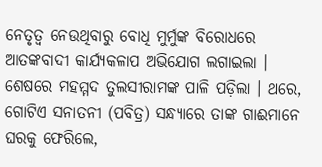ନେତୃତ୍ବ ନେଉଥିବାରୁ ବୋଧି ମୁର୍ମୁଙ୍କ ବିରୋଧରେ ଆତଙ୍କବାଦୀ କାର୍ଯ୍ୟକଳାପ ଅଭିଯୋଗ ଲଗାଇଲା । ଶେଷରେ ମହମ୍ମଦ ତୁଲସୀରାମଙ୍କ ପାଳି ପଡ଼ିଲା । ଥରେ, ଗୋଟିଏ ସନାତନୀ (ପବିତ୍ର) ସନ୍ଧ୍ୟାରେ ତାଙ୍କ ଗାଈମାନେ ଘରକୁ ଫେରିଲେ,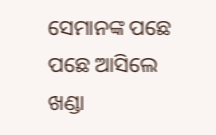ସେମାନଙ୍କ ପଛେ ପଛେ ଆସିଲେ ଖଣ୍ଡା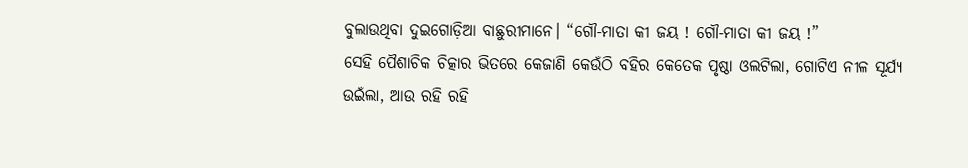ବୁଲାଉଥିବା ଦୁଇଗୋଡ଼ିଆ ବାଛୁରୀମାନେ। “ଗୌ-ମାତା କୀ ଜୟ ! ଗୌ-ମାତା କୀ ଜୟ !”
ସେହି ପୈଶାଚିକ ଚିତ୍କାର ଭିତରେ କେଜାଣି କେଉଁଠି ବହିର କେତେକ ପୃଷ୍ଠା ଓଲଟିଲା, ଗୋଟିଏ ନୀଳ ସୂର୍ଯ୍ୟ ଉଇଁଲା, ଆଉ ରହି ରହି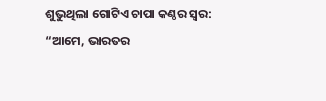ଶୁଭୁଥିଲା ଗୋଟିଏ ଚାପା କଣ୍ଠର ସ୍ୱର:
“ଆମେ, ଭାରତର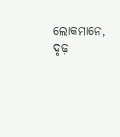ଲୋକମାନେ, ଦୃଢ଼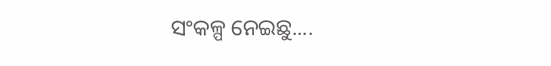ସଂକଳ୍ପ ନେଇଛୁ....